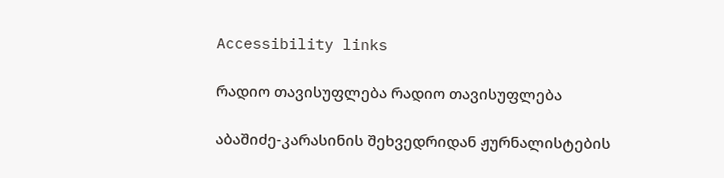Accessibility links

რადიო თავისუფლება რადიო თავისუფლება

აბაშიძე-კარასინის შეხვედრიდან ჟურნალისტების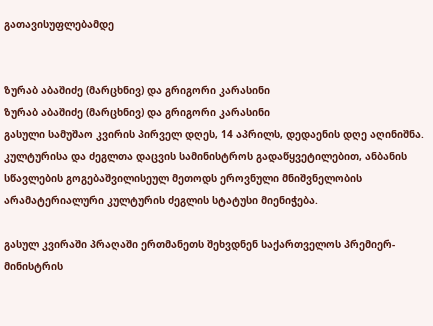გათავისუფლებამდე


ზურაბ აბაშიძე (მარცხნივ) და გრიგორი კარასინი
ზურაბ აბაშიძე (მარცხნივ) და გრიგორი კარასინი
გასული სამუშაო კვირის პირველ დღეს, 14 აპრილს, დედაენის დღე აღინიშნა. კულტურისა და ძეგლთა დაცვის სამინისტროს გადაწყვეტილებით, ანბანის სწავლების გოგებაშვილისეულ მეთოდს ეროვნული მნიშვნელობის არამატერიალური კულტურის ძეგლის სტატუსი მიენიჭება.

გასულ კვირაში პრაღაში ერთმანეთს შეხვდნენ საქართველოს პრემიერ-მინისტრის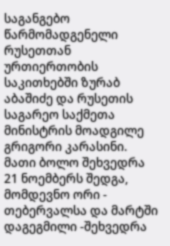საგანგებო წარმომადგენელი რუსეთთან ურთიერთობის საკითხებში ზურაბ აბაშიძე და რუსეთის საგარეო საქმეთა მინისტრის მოადგილე გრიგორი კარასინი. მათი ბოლო შეხვედრა 21 ნოემბერს შედგა, მომდევნო ორი - თებერვალსა და მარტში დაგეგმილი -შეხვედრა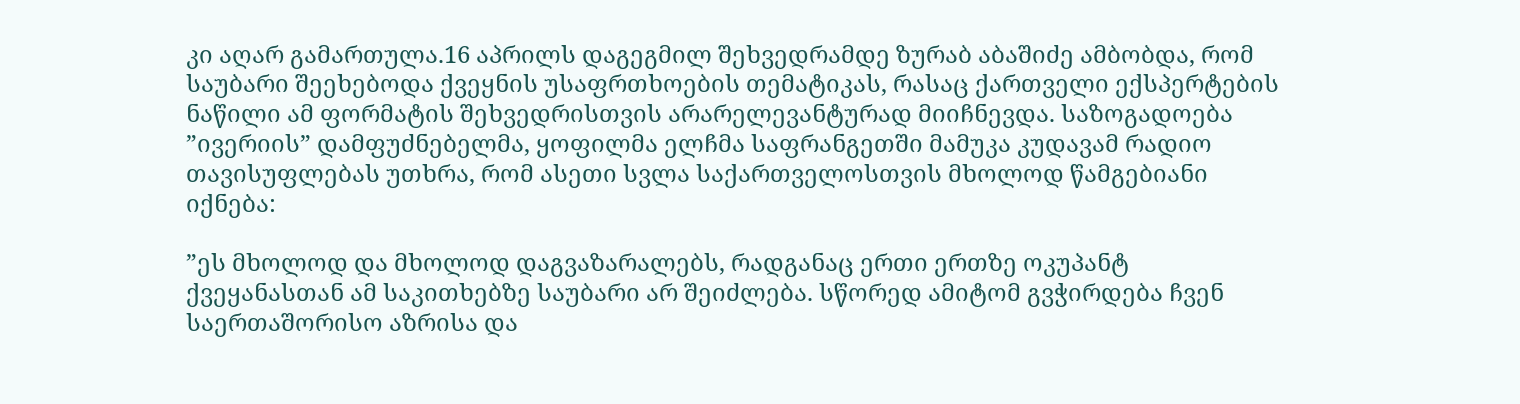კი აღარ გამართულა.16 აპრილს დაგეგმილ შეხვედრამდე ზურაბ აბაშიძე ამბობდა, რომ საუბარი შეეხებოდა ქვეყნის უსაფრთხოების თემატიკას, რასაც ქართველი ექსპერტების ნაწილი ამ ფორმატის შეხვედრისთვის არარელევანტურად მიიჩნევდა. საზოგადოება ”ივერიის” დამფუძნებელმა, ყოფილმა ელჩმა საფრანგეთში მამუკა კუდავამ რადიო თავისუფლებას უთხრა, რომ ასეთი სვლა საქართველოსთვის მხოლოდ წამგებიანი იქნება:

”ეს მხოლოდ და მხოლოდ დაგვაზარალებს, რადგანაც ერთი ერთზე ოკუპანტ ქვეყანასთან ამ საკითხებზე საუბარი არ შეიძლება. სწორედ ამიტომ გვჭირდება ჩვენ საერთაშორისო აზრისა და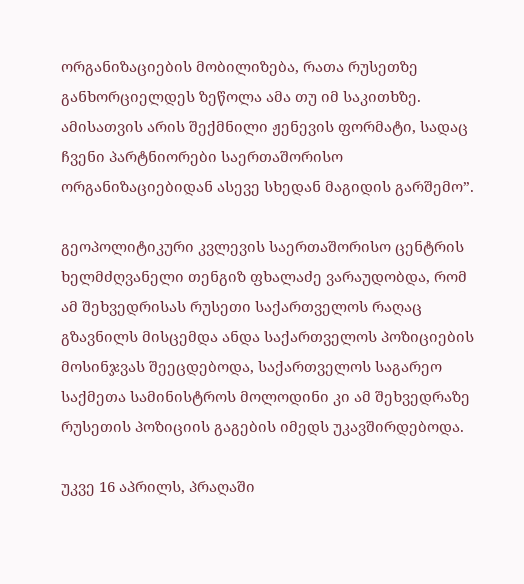ორგანიზაციების მობილიზება, რათა რუსეთზე განხორციელდეს ზეწოლა ამა თუ იმ საკითხზე. ამისათვის არის შექმნილი ჟენევის ფორმატი, სადაც ჩვენი პარტნიორები საერთაშორისო ორგანიზაციებიდან ასევე სხედან მაგიდის გარშემო”.

გეოპოლიტიკური კვლევის საერთაშორისო ცენტრის ხელმძღვანელი თენგიზ ფხალაძე ვარაუდობდა, რომ ამ შეხვედრისას რუსეთი საქართველოს რაღაც გზავნილს მისცემდა ანდა საქართველოს პოზიციების მოსინჯვას შეეცდებოდა, საქართველოს საგარეო საქმეთა სამინისტროს მოლოდინი კი ამ შეხვედრაზე რუსეთის პოზიციის გაგების იმედს უკავშირდებოდა.

უკვე 16 აპრილს, პრაღაში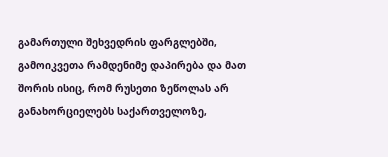გამართული შეხვედრის ფარგლებში, გამოიკვეთა რამდენიმე დაპირება და მათ შორის ისიც, რომ რუსეთი ზეწოლას არ განახორციელებს საქართველოზე,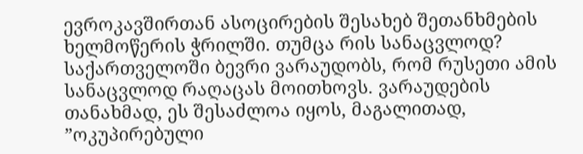ევროკავშირთან ასოცირების შესახებ შეთანხმების ხელმოწერის ჭრილში. თუმცა რის სანაცვლოდ? საქართველოში ბევრი ვარაუდობს, რომ რუსეთი ამის სანაცვლოდ რაღაცას მოითხოვს. ვარაუდების თანახმად, ეს შესაძლოა იყოს, მაგალითად, ”ოკუპირებული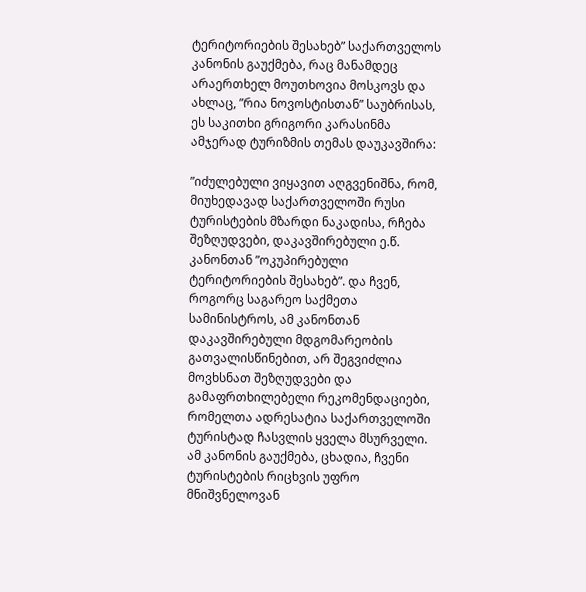ტერიტორიების შესახებ” საქართველოს კანონის გაუქმება, რაც მანამდეც არაერთხელ მოუთხოვია მოსკოვს და ახლაც, ”რია ნოვოსტისთან” საუბრისას, ეს საკითხი გრიგორი კარასინმა ამჯერად ტურიზმის თემას დაუკავშირა:

”იძულებული ვიყავით აღგვენიშნა, რომ, მიუხედავად საქართველოში რუსი ტურისტების მზარდი ნაკადისა, რჩება შეზღუდვები, დაკავშირებული ე.წ. კანონთან ”ოკუპირებული ტერიტორიების შესახებ”. და ჩვენ, როგორც საგარეო საქმეთა სამინისტროს, ამ კანონთან დაკავშირებული მდგომარეობის გათვალისწინებით, არ შეგვიძლია მოვხსნათ შეზღუდვები და გამაფრთხილებელი რეკომენდაციები, რომელთა ადრესატია საქართველოში ტურისტად ჩასვლის ყველა მსურველი. ამ კანონის გაუქმება, ცხადია, ჩვენი ტურისტების რიცხვის უფრო მნიშვნელოვან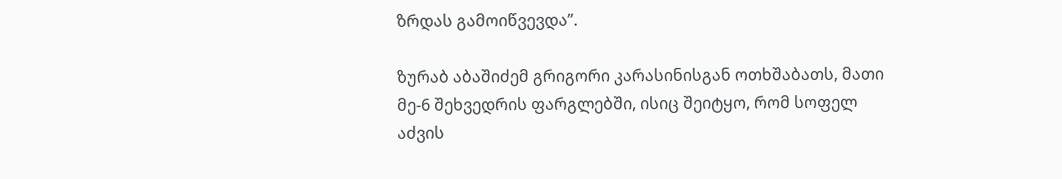ზრდას გამოიწვევდა”.

ზურაბ აბაშიძემ გრიგორი კარასინისგან ოთხშაბათს, მათი მე-6 შეხვედრის ფარგლებში, ისიც შეიტყო, რომ სოფელ აძვის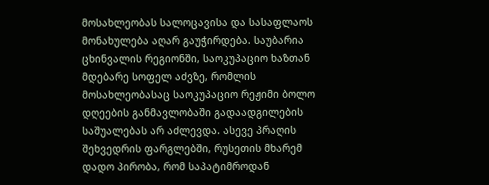მოსახლეობას სალოცავისა და სასაფლაოს მონახულება აღარ გაუჭირდება. საუბარია ცხინვალის რეგიონში, საოკუპაციო ხაზთან მდებარე სოფელ აძვზე, რომლის მოსახლეობასაც საოკუპაციო რეჟიმი ბოლო დღეების განმავლობაში გადაადგილების საშუალებას არ აძლევდა. ასევე პრაღის შეხვედრის ფარგლებში, რუსეთის მხარემ დადო პირობა, რომ საპატიმროდან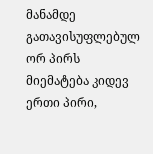მანამდე გათავისუფლებულ ორ პირს მიემატება კიდევ ერთი პირი,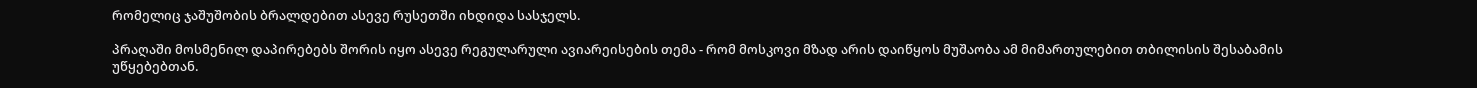რომელიც ჯაშუშობის ბრალდებით ასევე რუსეთში იხდიდა სასჯელს.

პრაღაში მოსმენილ დაპირებებს შორის იყო ასევე რეგულარული ავიარეისების თემა - რომ მოსკოვი მზად არის დაიწყოს მუშაობა ამ მიმართულებით თბილისის შესაბამის უწყებებთან.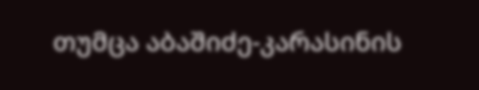თუმცა აბაშიძე-კარასინის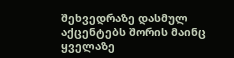შეხვედრაზე დასმულ აქცენტებს შორის მაინც ყველაზე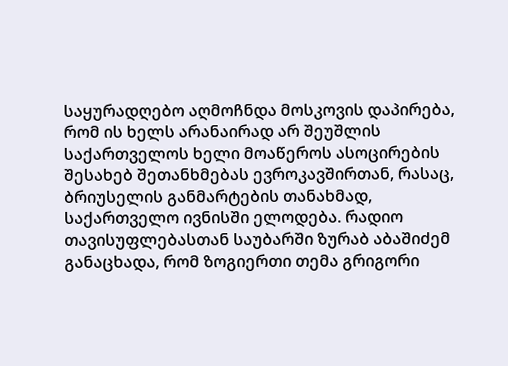საყურადღებო აღმოჩნდა მოსკოვის დაპირება, რომ ის ხელს არანაირად არ შეუშლის საქართველოს ხელი მოაწეროს ასოცირების შესახებ შეთანხმებას ევროკავშირთან, რასაც, ბრიუსელის განმარტების თანახმად, საქართველო ივნისში ელოდება. რადიო თავისუფლებასთან საუბარში ზურაბ აბაშიძემ განაცხადა, რომ ზოგიერთი თემა გრიგორი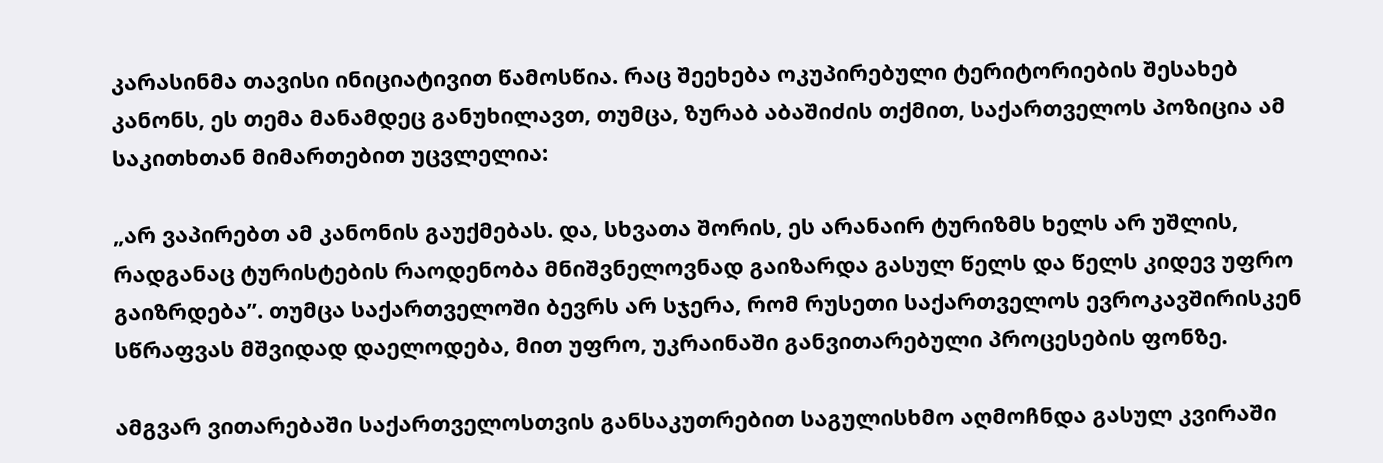კარასინმა თავისი ინიციატივით წამოსწია. რაც შეეხება ოკუპირებული ტერიტორიების შესახებ კანონს, ეს თემა მანამდეც განუხილავთ, თუმცა, ზურაბ აბაშიძის თქმით, საქართველოს პოზიცია ამ საკითხთან მიმართებით უცვლელია:

„არ ვაპირებთ ამ კანონის გაუქმებას. და, სხვათა შორის, ეს არანაირ ტურიზმს ხელს არ უშლის, რადგანაც ტურისტების რაოდენობა მნიშვნელოვნად გაიზარდა გასულ წელს და წელს კიდევ უფრო გაიზრდება”. თუმცა საქართველოში ბევრს არ სჯერა, რომ რუსეთი საქართველოს ევროკავშირისკენ სწრაფვას მშვიდად დაელოდება, მით უფრო, უკრაინაში განვითარებული პროცესების ფონზე.

ამგვარ ვითარებაში საქართველოსთვის განსაკუთრებით საგულისხმო აღმოჩნდა გასულ კვირაში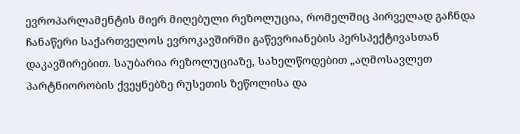ევროპარლამენტის მიერ მიღებული რეზოლუცია, რომელშიც პირველად გაჩნდა ჩანაწერი საქართველოს ევროკავშირში გაწევრიანების პერსპექტივასთან დაკავშირებით. საუბარია რეზოლუციაზე, სახელწოდებით „აღმოსავლეთ პარტნიორობის ქვეყნებზე რუსეთის ზეწოლისა და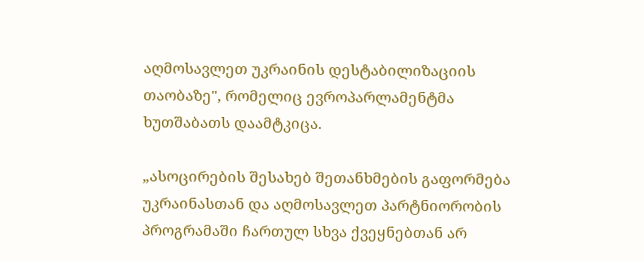აღმოსავლეთ უკრაინის დესტაბილიზაციის თაობაზე", რომელიც ევროპარლამენტმა ხუთშაბათს დაამტკიცა.

„ასოცირების შესახებ შეთანხმების გაფორმება უკრაინასთან და აღმოსავლეთ პარტნიორობის პროგრამაში ჩართულ სხვა ქვეყნებთან არ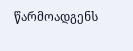წარმოადგენს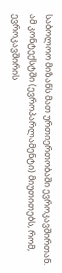საბოლოო მიზანს მათ ურთიერთობაში ევროკავშირთან. ამ კონტექსტში (ევროპარლამენტი) მიუთითებს, რომ, ევროკავშირის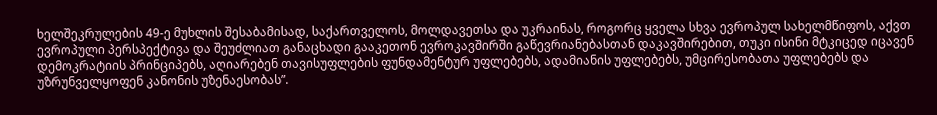ხელშეკრულების 49-ე მუხლის შესაბამისად, საქართველოს, მოლდავეთსა და უკრაინას, როგორც ყველა სხვა ევროპულ სახელმწიფოს, აქვთ ევროპული პერსპექტივა და შეუძლიათ განაცხადი გააკეთონ ევროკავშირში გაწევრიანებასთან დაკავშირებით, თუკი ისინი მტკიცედ იცავენ დემოკრატიის პრინციპებს, აღიარებენ თავისუფლების ფუნდამენტურ უფლებებს, ადამიანის უფლებებს, უმცირესობათა უფლებებს და უზრუნველყოფენ კანონის უზენაესობას”.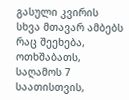გასული კვირის სხვა მთავარ ამბებს რაც შეეხება, ოთხშაბათს, საღამოს 7 საათისთვის,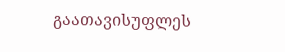გაათავისუფლეს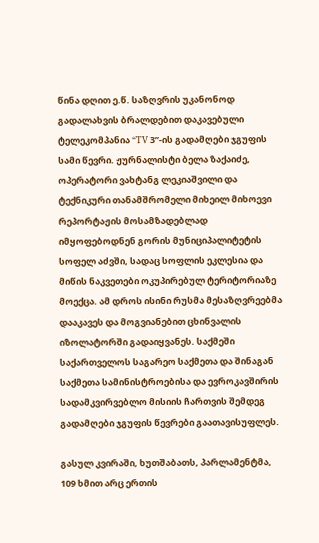წინა დღით ე.წ. საზღვრის უკანონოდ გადალახვის ბრალდებით დაკავებული ტელეკომპანია “TV 3”-ის გადამღები ჯგუფის სამი წევრი. ჟურნალისტი ბელა ზაქაიძე, ოპერატორი ვახტანგ ლეკიაშვილი და ტექნიკური თანამშრომელი მიხეილ მიხოევი რეპორტაჟის მოსამზადებლად იმყოფებოდნენ გორის მუნიციპალიტეტის სოფელ აძვში, სადაც სოფლის ეკლესია და მიწის ნაკვეთები ოკუპირებულ ტერიტორიაზე მოექცა. ამ დროს ისინი რუსმა მესაზღვრეებმა დააკავეს და მოგვიანებით ცხინვალის იზოლატორში გადაიყვანეს. საქმეში საქართველოს საგარეო საქმეთა და შინაგან საქმეთა სამინისტროებისა და ევროკავშირის სადამკვირვებლო მისიის ჩართვის შემდეგ გადამღები ჯგუფის წევრები გაათავისუფლეს.

გასულ კვირაში, ხუთშაბათს, პარლამენტმა, 109 ხმით არც ერთის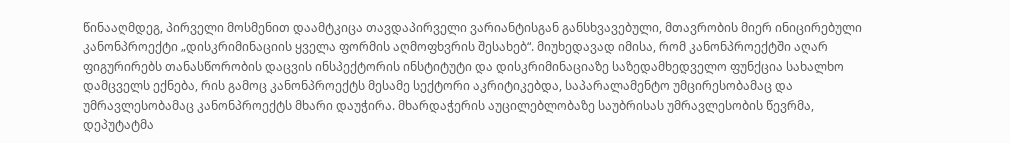წინააღმდეგ, პირველი მოსმენით დაამტკიცა თავდაპირველი ვარიანტისგან განსხვავებული, მთავრობის მიერ ინიცირებული კანონპროექტი „დისკრიმინაციის ყველა ფორმის აღმოფხვრის შესახებ“. მიუხედავად იმისა, რომ კანონპროექტში აღარ ფიგურირებს თანასწორობის დაცვის ინსპექტორის ინსტიტუტი და დისკრიმინაციაზე საზედამხედველო ფუნქცია სახალხო დამცველს ექნება, რის გამოც კანონპროექტს მესამე სექტორი აკრიტიკებდა, საპარალამენტო უმცირესობამაც და უმრავლესობამაც კანონპროექტს მხარი დაუჭირა. მხარდაჭერის აუცილებლობაზე საუბრისას უმრავლესობის წევრმა, დეპუტატმა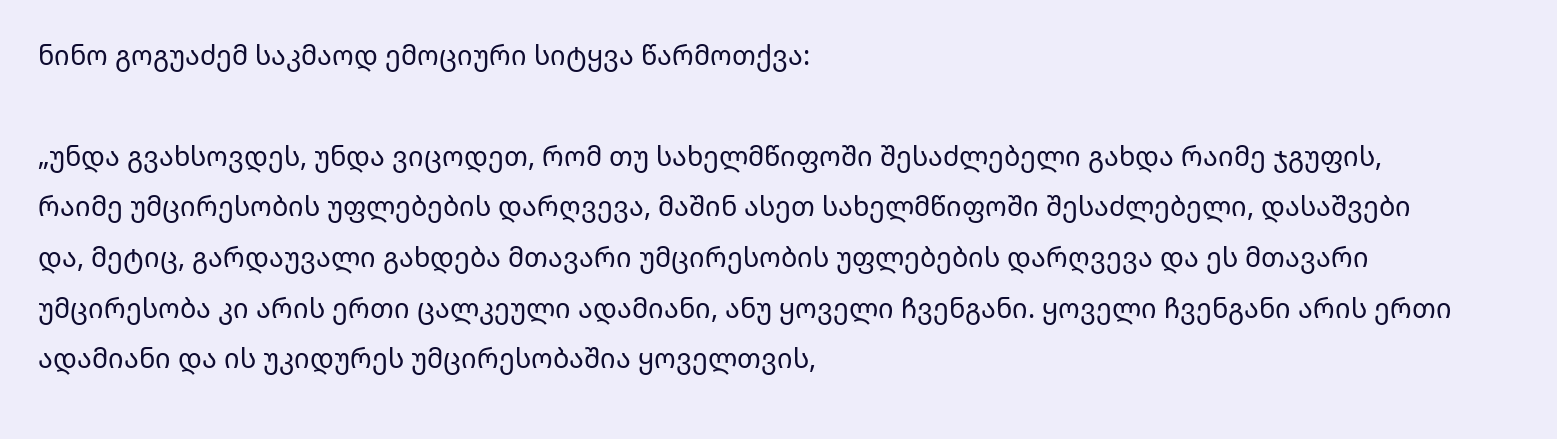ნინო გოგუაძემ საკმაოდ ემოციური სიტყვა წარმოთქვა:

„უნდა გვახსოვდეს, უნდა ვიცოდეთ, რომ თუ სახელმწიფოში შესაძლებელი გახდა რაიმე ჯგუფის, რაიმე უმცირესობის უფლებების დარღვევა, მაშინ ასეთ სახელმწიფოში შესაძლებელი, დასაშვები და, მეტიც, გარდაუვალი გახდება მთავარი უმცირესობის უფლებების დარღვევა და ეს მთავარი უმცირესობა კი არის ერთი ცალკეული ადამიანი, ანუ ყოველი ჩვენგანი. ყოველი ჩვენგანი არის ერთი ადამიანი და ის უკიდურეს უმცირესობაშია ყოველთვის,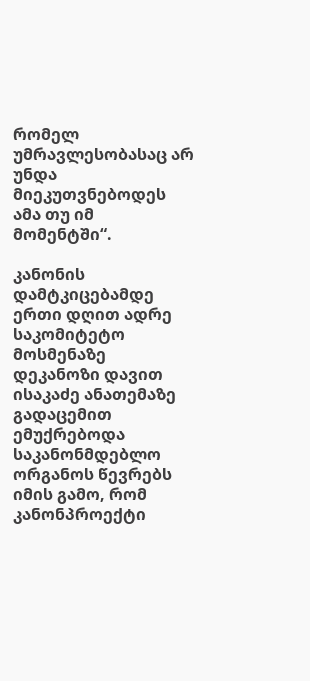რომელ უმრავლესობასაც არ უნდა მიეკუთვნებოდეს ამა თუ იმ მომენტში“.

კანონის დამტკიცებამდე ერთი დღით ადრე საკომიტეტო მოსმენაზე დეკანოზი დავით ისაკაძე ანათემაზე გადაცემით ემუქრებოდა საკანონმდებლო ორგანოს წევრებს იმის გამო, რომ კანონპროექტი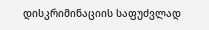დისკრიმინაციის საფუძვლად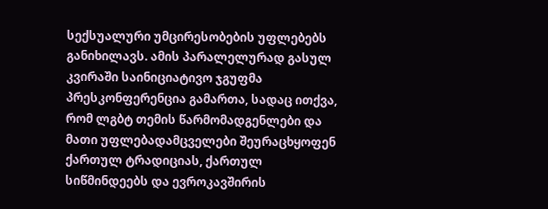სექსუალური უმცირესობების უფლებებს განიხილავს. ამის პარალელურად გასულ კვირაში საინიციატივო ჯგუფმა პრესკონფერენცია გამართა, სადაც ითქვა, რომ ლგბტ თემის წარმომადგენლები და მათი უფლებადამცველები შეურაცხყოფენ ქართულ ტრადიციას, ქართულ სიწმინდეებს და ევროკავშირის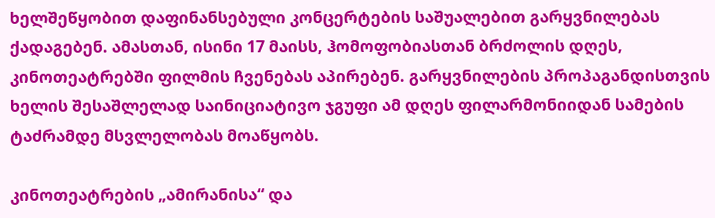ხელშეწყობით დაფინანსებული კონცერტების საშუალებით გარყვნილებას ქადაგებენ. ამასთან, ისინი 17 მაისს, ჰომოფობიასთან ბრძოლის დღეს, კინოთეატრებში ფილმის ჩვენებას აპირებენ. გარყვნილების პროპაგანდისთვის ხელის შესაშლელად საინიციატივო ჯგუფი ამ დღეს ფილარმონიიდან სამების ტაძრამდე მსვლელობას მოაწყობს.

კინოთეატრების „ამირანისა“ და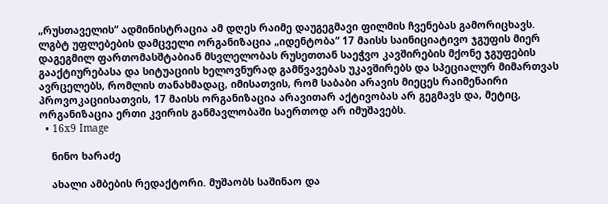„რუსთაველის“ ადმინისტრაცია ამ დღეს რაიმე დაუგეგმავი ფილმის ჩვენებას გამორიცხავს. ლგბტ უფლებების დამცველი ორგანიზაცია „იდენტობა“ 17 მაისს საინიციატივო ჯგუფის მიერ დაგეგმილ ფართომასშტაბიან მსვლელობას რუსეთთან საეჭვო კავშირების მქონე ჯგუფების გააქტიურებასა და სიტუაციის ხელოვნურად გამწვავებას უკავშირებს და სპეციალურ მიმართვას ავრცელებს, რომლის თანახმადაც, იმისათვის, რომ საბაბი არავის მიეცეს რაიმენაირი პროვოკაციისათვის, 17 მაისს ორგანიზაცია არავითარ აქტივობას არ გეგმავს და, მეტიც, ორგანიზაცია ერთი კვირის განმავლობაში საერთოდ არ იმუშავებს.
  • 16x9 Image

    ნინო ხარაძე

    ახალი ამბების რედაქტორი. მუშაობს საშინაო და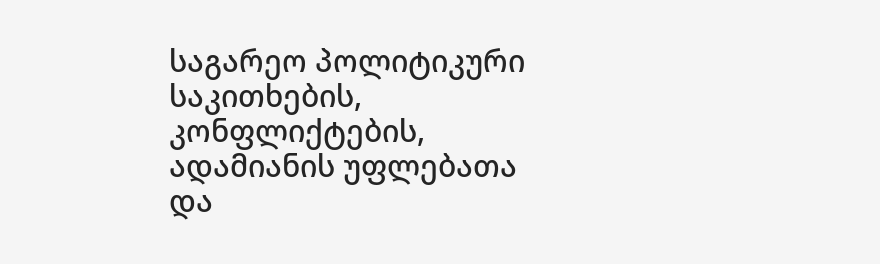საგარეო პოლიტიკური საკითხების, კონფლიქტების, ადამიანის უფლებათა და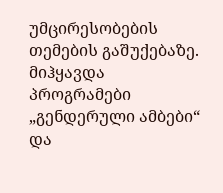უმცირესობების თემების გაშუქებაზე. მიჰყავდა პროგრამები „გენდერული ამბები“ და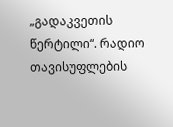„გადაკვეთის წერტილი“. რადიო თავისუფლების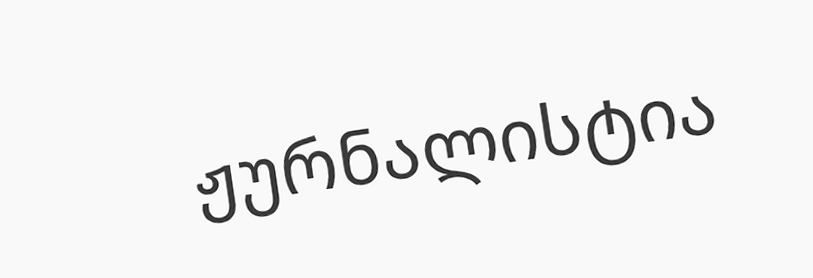ჟურნალისტია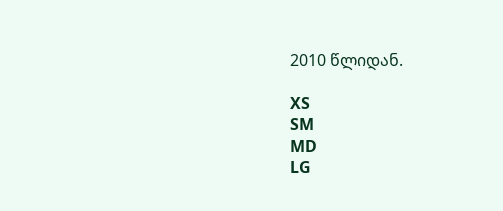2010 წლიდან.

XS
SM
MD
LG